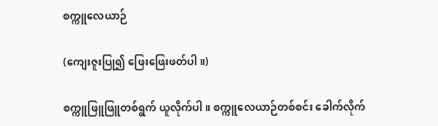စက္ကူလေယာဉ်

(ကျေးဇူးပြု၍ ဖြေးဖြေးဖတ်ပါ။)

စက္ကူဖြူဖြူတစ်ရွက် ယူလိုက်ပါ။ စက္ကူလေယာဉ်တစ်စင်း ခေါက်လိုက်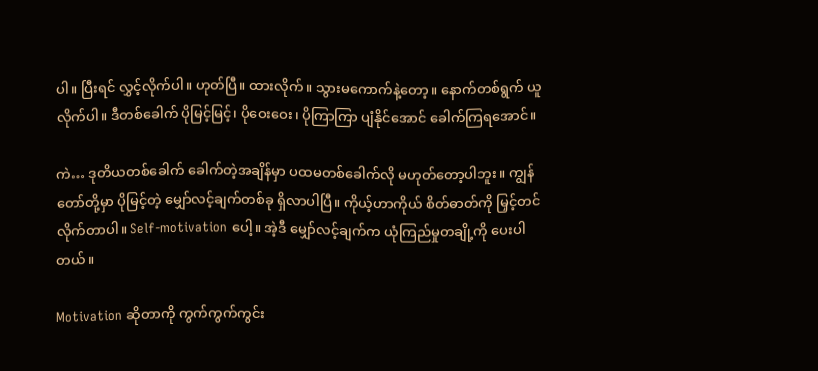ပါ။ ပြီးရင် လွှင့်လိုက်ပါ။ ဟုတ်ပြီ။ ထားလိုက်။ သွားမကောက်နဲ့တော့။ နောက်တစ်ရွက် ယူလိုက်ပါ။ ဒီတစ်ခေါက် ပိုမြင့်မြင့်၊ ပိုဝေးဝေး၊ ပိုကြာကြာ ပျံနိုင်အောင် ခေါက်ကြရအောင်။

ကဲ… ဒုတိယတစ်ခေါက် ခေါက်တဲ့အချိန်မှာ ပထမတစ်ခေါက်လို မဟုတ်တော့ပါဘူး။ ကျွန်တော်တို့မှာ ပိုမြင့်တဲ့ မျှော်လင့်ချက်တစ်ခု ရှိလာပါပြီ။ ကိုယ့်ဟာကိုယ် စိတ်ဓာတ်ကို မြှင့်တင်လိုက်တာပါ။ Self-motivation ပေါ့။ အဲ့ဒီ မျှော်လင့်ချက်က ယုံကြည်မှုတချို့ကို ပေးပါတယ်။

Motivation ဆိုတာကို ကွက်ကွက်ကွင်း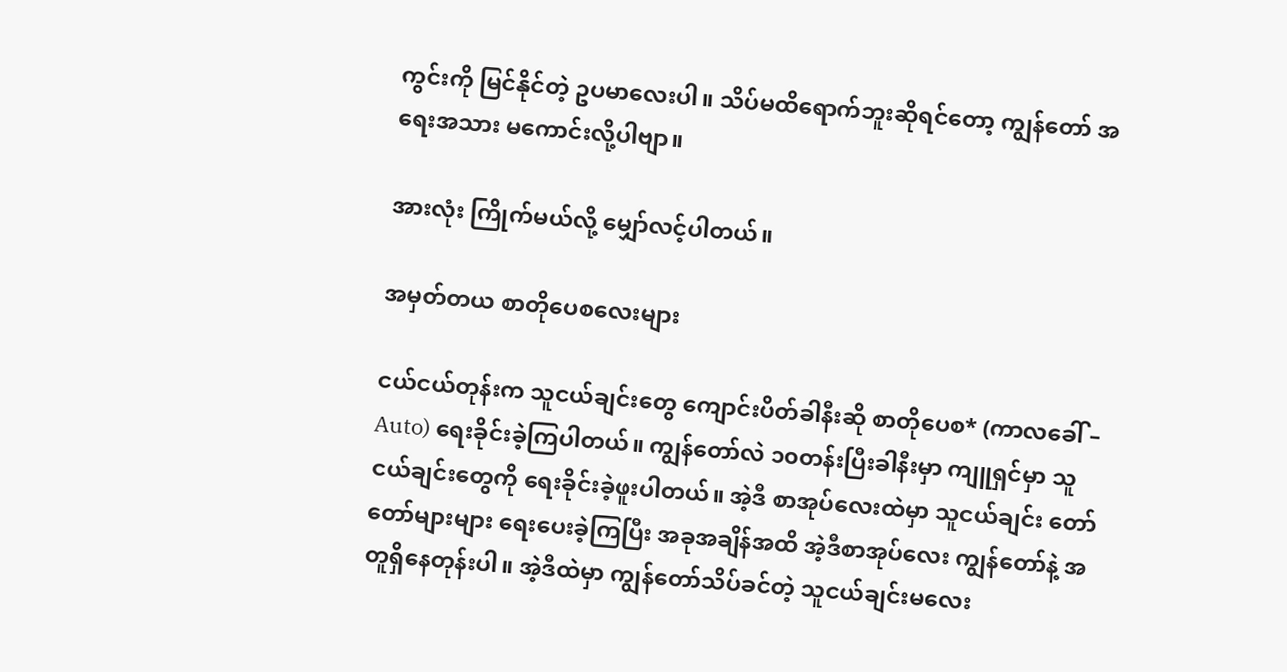ကွင်းကို မြင်နိုင်တဲ့ ဥပမာလေးပါ။ သိပ်မထိရောက်ဘူးဆိုရင်တော့ ကျွန်တော် အရေးအသား မကောင်းလို့ပါဗျာ။

အားလုံး ကြိုက်မယ်လို့ မျှော်လင့်ပါတယ်။

အမှတ်တယ စာတိုပေစလေးများ

ငယ်ငယ်တုန်းက သူငယ်ချင်းတွေ ကျောင်းပိတ်ခါနီးဆို စာတိုပေစ* (ကာလခေါ် – Auto) ရေးခိုင်းခဲ့ကြပါတယ်။ ကျွန်တော်လဲ ၁၀တန်းပြီးခါနီးမှာ ကျူရှင်မှာ သူငယ်ချင်းတွေကို ရေးခိုင်းခဲ့ဖူးပါတယ်။ အဲ့ဒီ စာအုပ်လေးထဲမှာ သူငယ်ချင်း တော်တော်များများ ရေးပေးခဲ့ကြပြီး အခုအချိန်အထိ အဲ့ဒီစာအုပ်လေး ကျွန်တော်နဲ့ အတူရှိနေတုန်းပါ။ အဲ့ဒီထဲမှာ ကျွန်တော်သိပ်ခင်တဲ့ သူငယ်ချင်းမလေး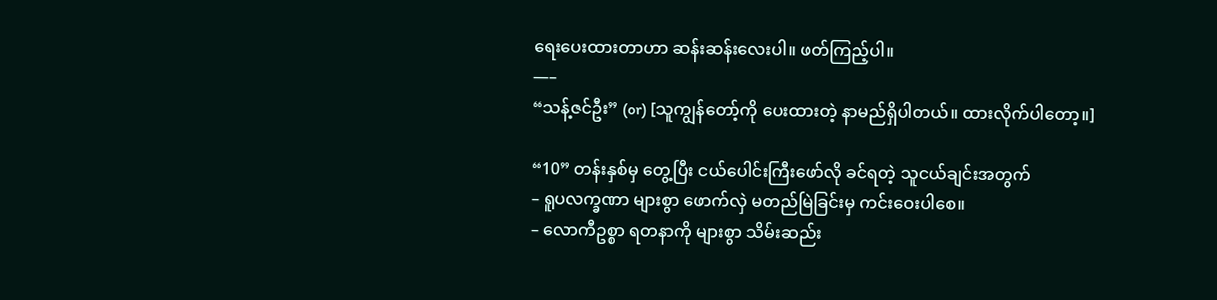ရေးပေးထားတာဟာ ဆန်းဆန်းလေးပါ။ ဖတ်ကြည့်ပါ။
—–
“သန့်ဇင်ဦး” (or) [သူကျွန်တော့်ကို ပေးထားတဲ့ နာမည်ရှိပါတယ်။ ထားလိုက်ပါတော့။]

“10” တန်းနှစ်မှ တွေ့ပြီး ငယ်ပေါင်းကြီးဖော်လို ခင်ရတဲ့ သူငယ်ချင်းအတွက်
– ရူပလက္ခဏာ များစွာ ဖောက်လှဲ မတည်မြဲခြင်းမှ ကင်းဝေးပါစေ။
– လောကီဥစ္စာ ရတနာကို များစွာ သိမ်းဆည်း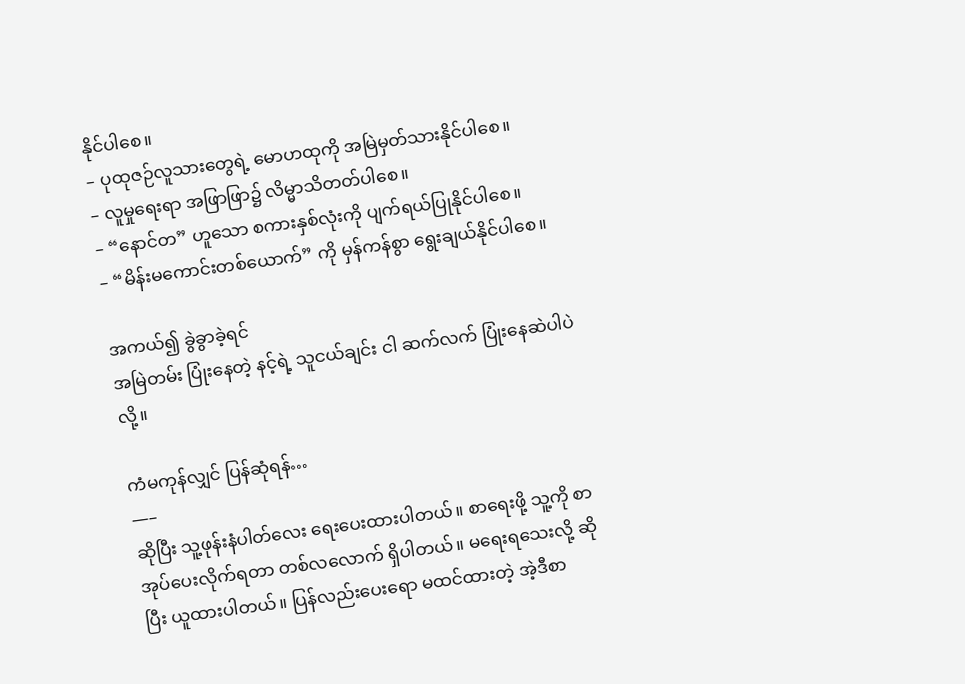နိုင်ပါစေ။
– ပုထုဇဉ်လူသားတွေရဲ့ မောဟထုကို အမြဲမှတ်သားနိုင်ပါစေ။
– လူမှုရေးရာ အဖြာဖြာ၌ လိမ္မာသိတတ်ပါစေ။
– “နောင်တ” ဟူသော စကားနှစ်လုံးကို ပျက်ရယ်ပြုနိုင်ပါစေ။
– “မိန်းမကောင်းတစ်ယောက်” ကို မှန်ကန်စွာ ရွေးချယ်နိုင်ပါစေ။

အကယ်၍ ခွဲခွာခဲ့ရင်
အမြဲတမ်း ပြုံးနေတဲ့ နင့်ရဲ့ သူငယ်ချင်း ငါ ဆက်လက် ပြုံးနေဆဲပါပဲလို့။

ကံမကုန်လျှင် ပြန်ဆုံရန်…
—–
ဆိုပြီး သူ့ဖုန်းနံပါတ်လေး ရေးပေးထားပါတယ်။ စာရေးဖို့ သူ့ကို စာအုပ်ပေးလိုက်ရတာ တစ်လလောက် ရှိပါတယ်။ မရေးရသေးလို့ ဆိုပြီး ယူထားပါတယ်။ ပြန်လည်းပေးရော မထင်ထားတဲ့ အဲ့ဒီစာ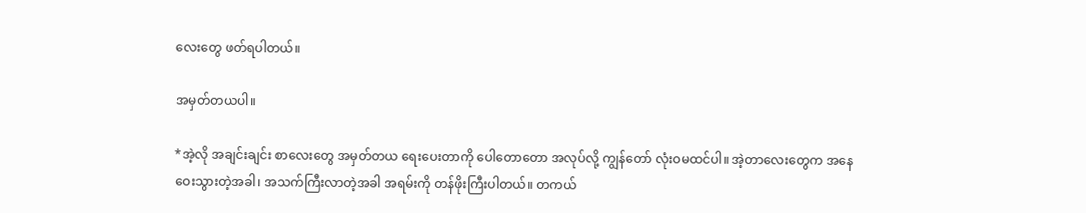လေးတွေ ဖတ်ရပါတယ်။

အမှတ်တယပါ။

*အဲ့လို အချင်းချင်း စာလေးတွေ အမှတ်တယ ရေးပေးတာကို ပေါတောတော အလုပ်လို့ ကျွန်တော် လုံးဝမထင်ပါ။ အဲ့တာလေးတွေက အနေဝေးသွားတဲ့အခါ၊ အသက်ကြီးလာတဲ့အခါ အရမ်းကို တန်ဖိုးကြီးပါတယ်။ တကယ်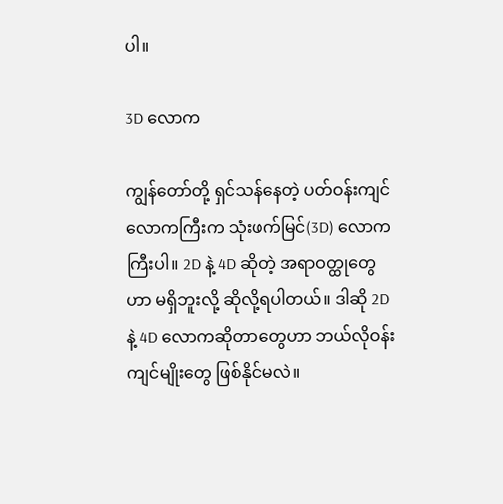ပါ။

3D လောက

ကျွန်တော်တို့ ရှင်သန်နေတဲ့ ပတ်ဝန်းကျင်လောကကြီးက သုံးဖက်မြင်(3D) လောကကြီးပါ။ 2D နဲ့ 4D ဆိုတဲ့ အရာဝတ္ထုတွေဟာ မရှိဘူးလို့ ဆိုလို့ရပါတယ်။ ဒါဆို 2D နဲ့ 4D လောကဆိုတာတွေဟာ ဘယ်လိုဝန်းကျင်မျိုးတွေ ဖြစ်နိုင်မလဲ။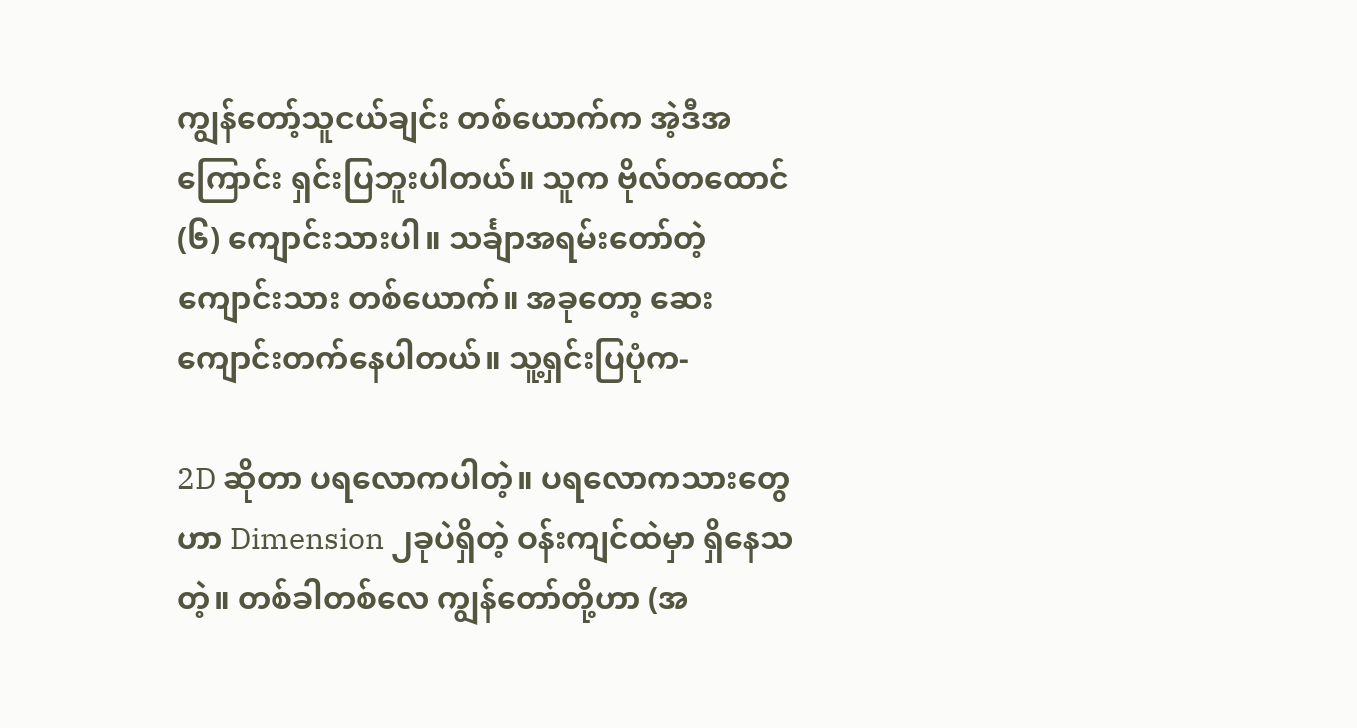ကျွန်တော့်သူငယ်ချင်း တစ်ယောက်က အဲ့ဒီအကြောင်း ရှင်းပြဘူးပါတယ်။ သူက ဗိုလ်တထောင် (၆) ကျောင်းသားပါ။ သင်္ချာအရမ်းတော်တဲ့ ကျောင်းသား တစ်ယောက်။ အခုတော့ ဆေးကျောင်းတက်နေပါတယ်။ သူ့ရှင်းပြပုံက-

2D ဆိုတာ ပရလောကပါတဲ့။ ပရလောကသားတွေဟာ Dimension ၂ခုပဲရှိတဲ့ ဝန်းကျင်ထဲမှာ ရှိနေသတဲ့။ တစ်ခါတစ်လေ ကျွန်တော်တို့ဟာ (အ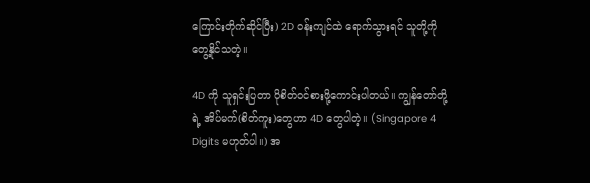ကြောင်းတိုက်ဆိုင်ပြီး) 2D ဝန်းကျင်ထဲ ရောက်သွားရင် သူတို့ကို တွေ့နိုင်သတဲ့။

4D ကို သူရှင်းပြတာ ပိုစိတ်ဝင်စားဖို့ကောင်းပါတယ်။ ကျွန်တော်တို့ရဲ့ အိပ်မက်(စိတ်ကူး)တွေဟာ 4D တွေပါတဲ့။ (Singapore 4 Digits မဟုတ်ပါ။) အ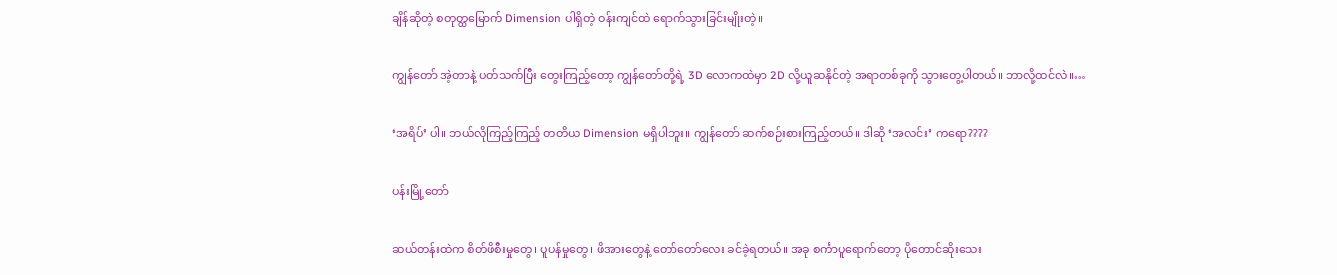ချိန်ဆိုတဲ့ စတုတ္ထမြောက် Dimension ပါရှိတဲ့ ဝန်းကျင်ထဲ ရောက်သွားခြင်းမျိုးတဲ့။

ကျွန်တော် အဲ့တာနဲ့ ပတ်သက်ပြီး တွေးကြည့်တော့ ကျွန်တော်တို့ရဲ့ 3D လောကထဲမှာ 2D လို့ယူဆနိုင်တဲ့ အရာတစ်ခုကို သွားတွေ့ပါတယ်။ ဘာလို့ထင်လဲ။…

‘အရိပ်’ ပါ။ ဘယ်လိုကြည့်ကြည့် တတိယ Dimension မရှိပါဘူး။ ကျွန်တော် ဆက်စဉ်းစားကြည့်တယ်။ ဒါဆို ‘အလင်း’ ကရော????

ပန်းမြို့တော်

ဆယ်တန်းထဲက စိတ်ဖိစီးမှုတွေ၊ ပူပန်မှုတွေ၊ ဖိအားတွေနဲ့ တော်တော်လေး ခင်ခဲ့ရတယ်။ အခု စင်္ကာပူရောက်တော့ ပိုတောင်ဆိုးသေး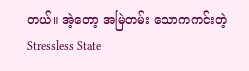တယ်။ အဲ့တော့ အမြဲတမ်း သောကကင်းတဲ့ Stressless State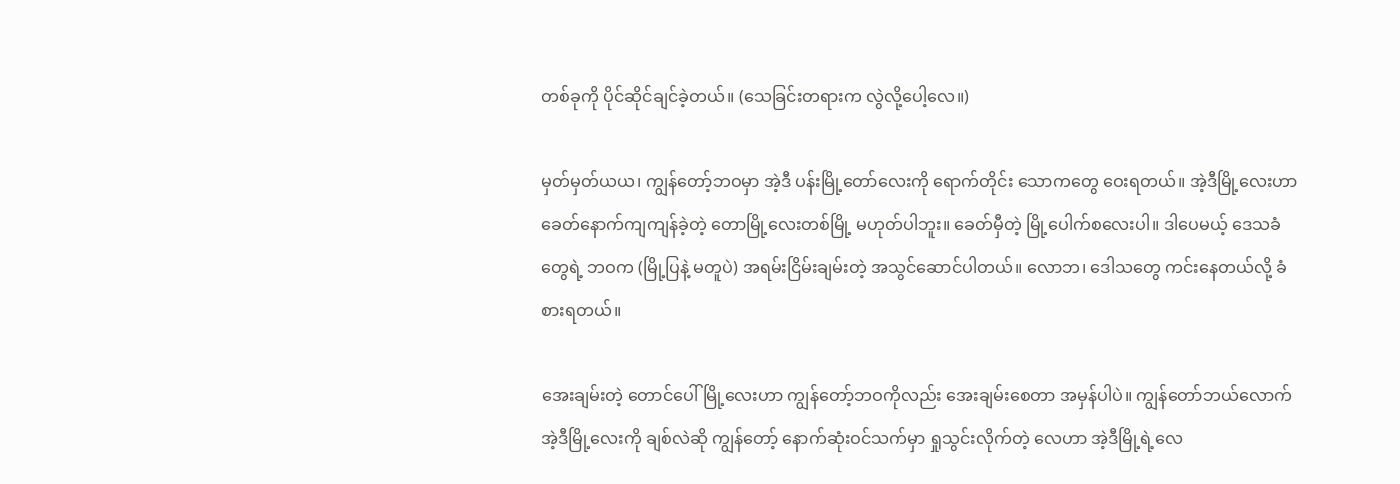တစ်ခုကို ပိုင်ဆိုင်ချင်ခဲ့တယ်။ (သေခြင်းတရားက လွဲလို့ပေါ့လေ။)

မှတ်မှတ်ယယ၊ ကျွန်တော့်ဘဝမှာ အဲ့ဒီ ပန်းမြို့တော်လေးကို ရောက်တိုင်း သောကတွေ ဝေးရတယ်။ အဲ့ဒီမြို့လေးဟာ ခေတ်နောက်ကျကျန်ခဲ့တဲ့ တောမြို့လေးတစ်မြို့ မဟုတ်ပါဘူး။ ခေတ်မှီတဲ့ မြို့ပေါက်စလေးပါ။ ဒါပေမယ့် ဒေသခံတွေရဲ့ ဘဝက (မြို့ပြနဲ့ မတူပဲ) အရမ်းငြိမ်းချမ်းတဲ့ အသွင်ဆောင်ပါတယ်။ လောဘ၊ ဒေါသတွေ ကင်းနေတယ်လို့ ခံစားရတယ်။

အေးချမ်းတဲ့ တောင်ပေါ်မြို့လေးဟာ ကျွန်တော့်ဘဝကိုလည်း အေးချမ်းစေတာ အမှန်ပါပဲ။ ကျွန်တော်ဘယ်လောက် အဲ့ဒီမြို့လေးကို ချစ်လဲဆို ကျွန်တော့် နောက်ဆုံးဝင်သက်မှာ ရှုသွင်းလိုက်တဲ့ လေဟာ အဲ့ဒီမြို့ရဲ့လေ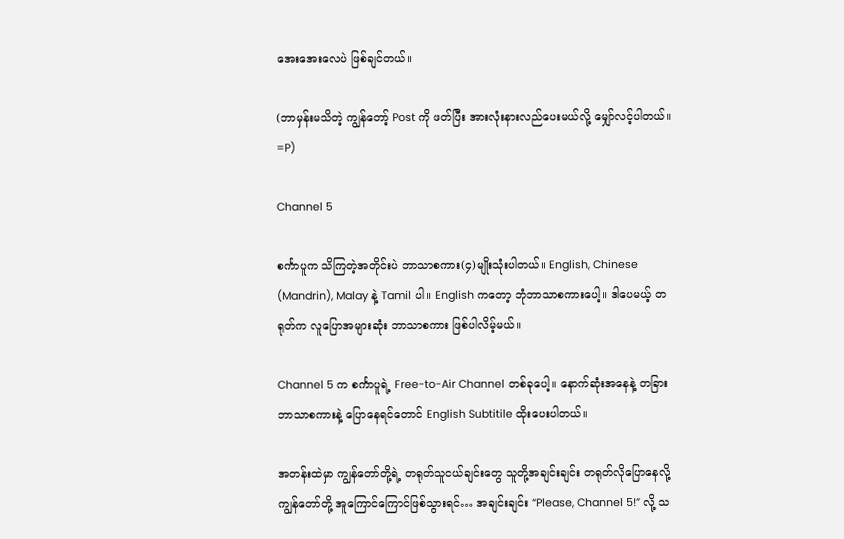အေးအေးလေပဲ ဖြစ်ချင်တယ်။

(ဘာမှန်းမသိတဲ့ ကျွန်တော့် Post ကို ဖတ်ပြီး အားလုံးနားလည်ပေးမယ်လို့ မျှော်လင့်ပါတယ်။ =P)

Channel 5

စင်္ကာပူက သိကြတဲ့အတိုင်းပဲ ဘာသာစကား(၄)မျိုးသုံးပါတယ်။ English, Chinese (Mandrin), Malay နဲ့ Tamil ပါ။ English ကတော့ ဘုံဘာသာစကားပေါ့။ ဒါပေမယ့် တရုတ်က လူပြောအများဆုံး ဘာသာစကား ဖြစ်ပါလိမ့်မယ်။

Channel 5 က စင်္ကာပူရဲ့ Free-to-Air Channel တစ်ခုပေါ့။ နောက်ဆုံးအနေနဲ့ တခြားဘာသာစကားနဲ့ ပြောနေရင်တောင် English Subtitile ထိုးပေးပါတယ်။

အတန်းထဲမှာ ကျွန်တော်တို့ရဲ့ တရုတ်သူငယ်ချင်းတွေ သူတို့အချင်းချင်း တရုတ်လိုပြောနေလို့ ကျွန်တော်တို့ အူကြောင်ကြောင်ဖြစ်သွားရင်… အချင်းချင်း “Please, Channel 5!” လို့ သ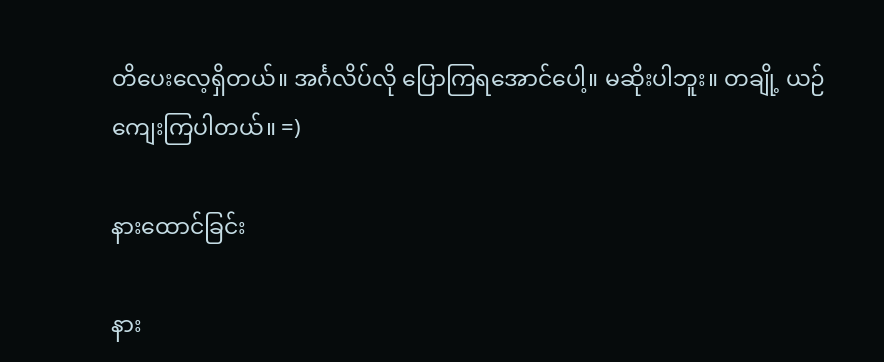တိပေးလေ့ရှိတယ်။ အင်္ဂလိပ်လို ပြောကြရအောင်ပေါ့။ မဆိုးပါဘူး။ တချို့ ယဉ်ကျေးကြပါတယ်။ =)

နားထောင်ခြင်း

နား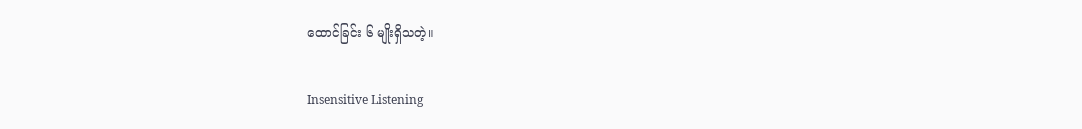ထောင်ခြင်း ၆ မျိုးရှိသတဲ့။

Insensitive Listening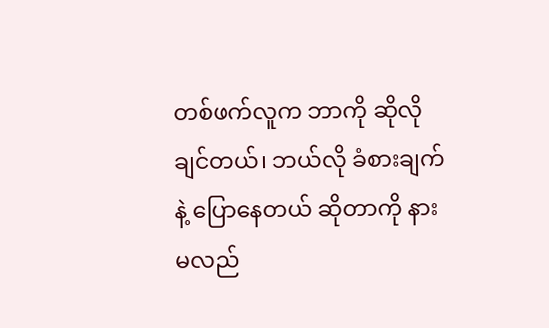တစ်ဖက်လူက ဘာကို ဆိုလိုချင်တယ်၊ ဘယ်လို ခံစားချက်နဲ့ ပြောနေတယ် ဆိုတာကို နားမလည်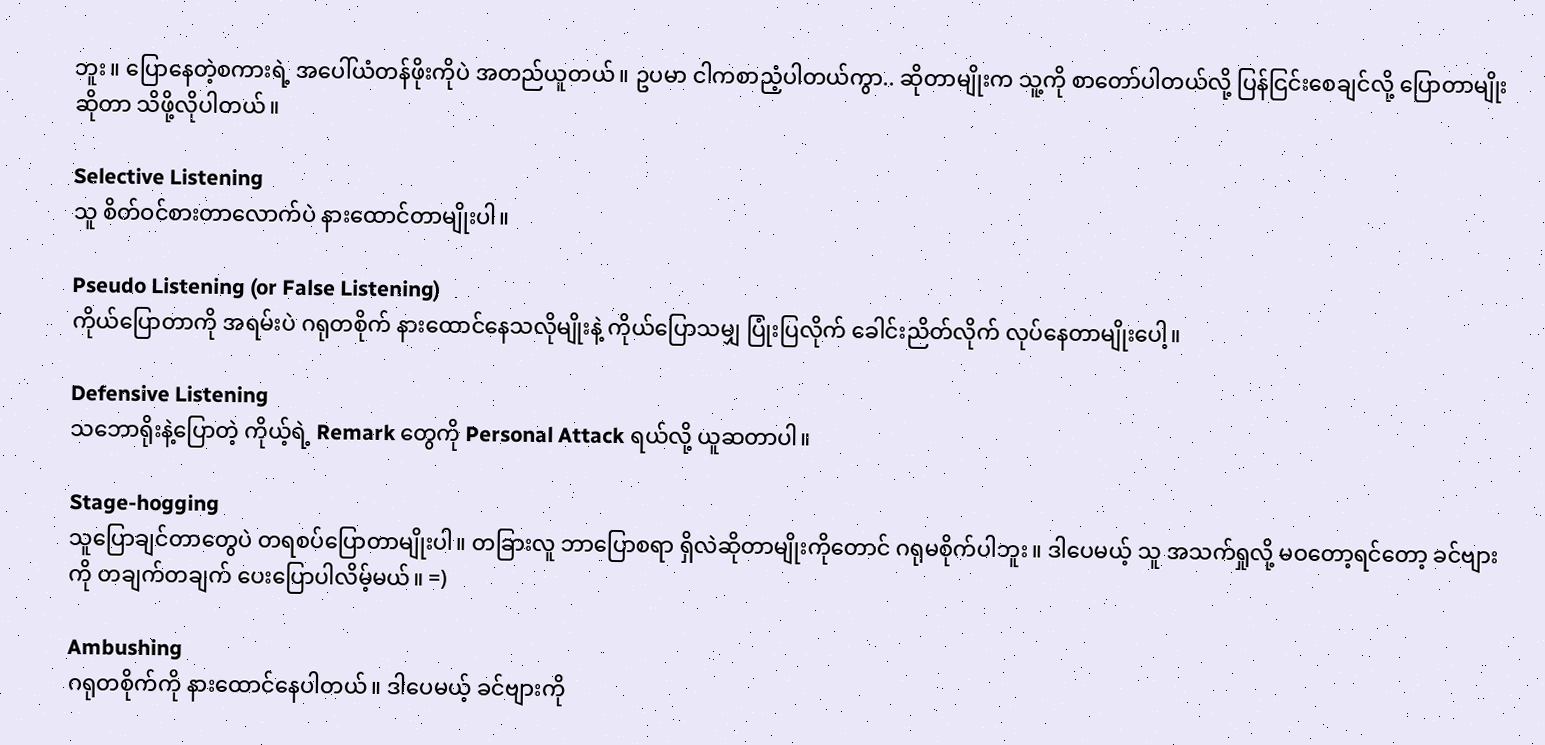ဘူး။ ပြောနေတဲ့စကားရဲ့ အပေါ်ယံတန်ဖိုးကိုပဲ အတည်ယူတယ်။ ဥပမာ ငါကစာညံ့ပါတယ်ကွာ.. ဆိုတာမျိုးက သူ့ကို စာတော်ပါတယ်လို့ ပြန်ငြင်းစေချင်လို့ ပြောတာမျိုးဆိုတာ သိဖို့လိုပါတယ်။

Selective Listening
သူ စိတ်ဝင်စားတာလောက်ပဲ နားထောင်တာမျိုးပါ။

Pseudo Listening (or False Listening)
ကိုယ်ပြောတာကို အရမ်းပဲ ဂရုတစိုက် နားထောင်နေသလိုမျိုးနဲ့ ကိုယ်ပြောသမျှ ပြုံးပြလိုက် ခေါင်းညိတ်လိုက် လုပ်နေတာမျိုးပေါ့။

Defensive Listening
သဘောရိုးနဲ့ပြောတဲ့ ကိုယ့်ရဲ့ Remark တွေကို Personal Attack ရယ်လို့ ယူဆတာပါ။

Stage-hogging
သူပြောချင်တာတွေပဲ တရစပ်ပြောတာမျိုးပါ။ တခြားလူ ဘာပြောစရာ ရှိလဲဆိုတာမျိုးကိုတောင် ဂရုမစိုက်ပါဘူး။ ဒါပေမယ့် သူ အသက်ရှုလို့ မဝတော့ရင်တော့ ခင်ဗျားကို တချက်တချက် ပေးပြောပါလိမ့်မယ်။ =)

Ambushing
ဂရုတစိုက်ကို နားထောင်နေပါတယ်။ ဒါပေမယ့် ခင်ဗျားကို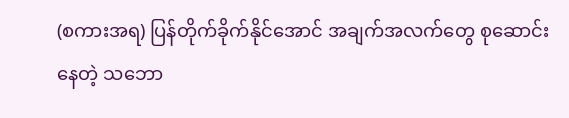(စကားအရ) ပြန်တိုက်ခိုက်နိုင်အောင် အချက်အလက်တွေ စုဆောင်းနေတဲ့ သဘော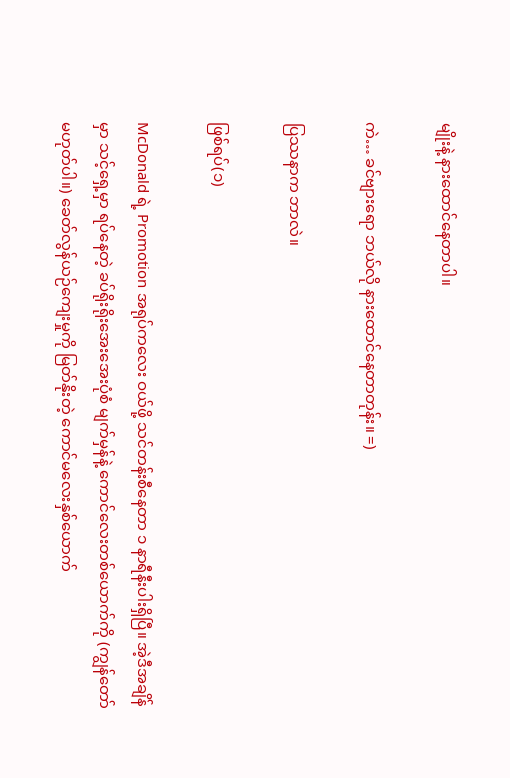မျိုးနဲ့ နားထောင်နေတာပါ။

ကဲ… ခင်ဗျားရော ဘယ်လို နားထောင်နေတာတုန်း။ =)

ပြဿနာက ဘာလဲ။

ဖြစ်ရပ်(၁)

McDonald ရဲ့ Promotion အရုပ်ကလေး ဝယ်ဖို့ သင်တန်းစီနေတာ ၁ နာရီနီးပါးရှိပြီ။ အဲ့ဒီအချိန်မှာ သင့်ရှေ့မှာ ရပ်နေတဲ့ ခပ်ရိုးရိုးအေးအေးပုံစံ မျက်မှန်နဲ့ ကောင်လေးတစ်ယောက်ကို (ကျွန်တော်မဟုတ်ပါ။) ခေတ်လွန်ယဉ်ကျေးမှုကို မြတ်နိုးတဲ့ ကောင်မလေးနှစ်ယောက်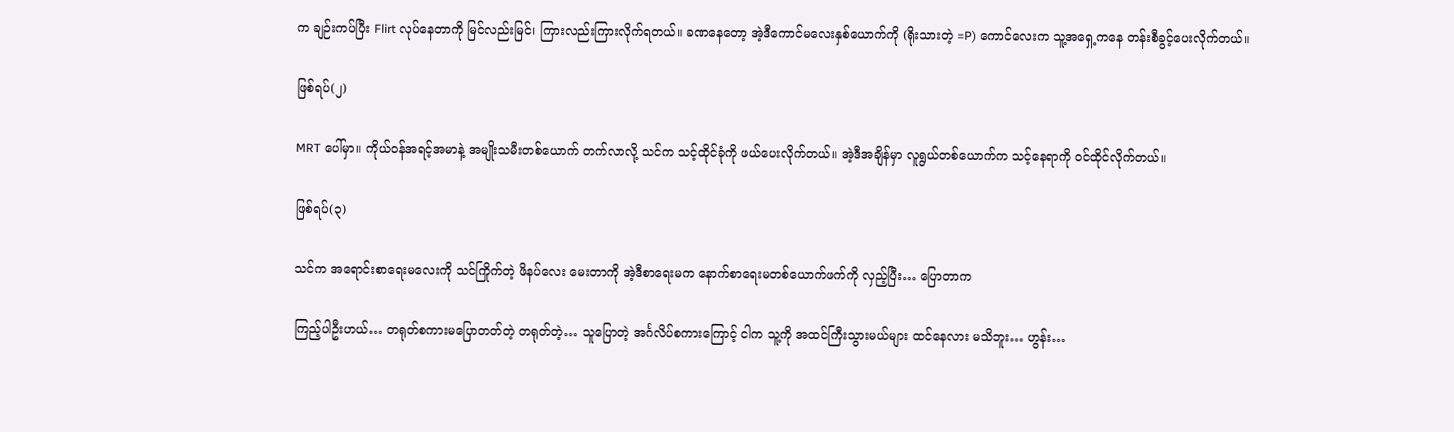က ချဉ်းကပ်ပြီး Flirt လုပ်နေတာကို မြင်လည်းမြင်၊ ကြားလည်းကြားလိုက်ရတယ်။ ခဏနေတော့ အဲ့ဒီကောင်မလေးနှစ်ယောက်ကို (ရိုးသားတဲ့ =P) ကောင်လေးက သူ့အရှေ့ကနေ တန်းစီခွင့်ပေးလိုက်တယ်။

ဖြစ်ရပ်(၂)

MRT ပေါ်မှာ။ ကိုယ်ဝန်အရင့်အမာနဲ့ အမျိုးသမီးတစ်ယောက် တက်လာလို့ သင်က သင့်ထိုင်ခုံကို ဖယ်ပေးလိုက်တယ်။ အဲ့ဒီအချိန်မှာ လူရွယ်တစ်ယောက်က သင့်နေရာကို ဝင်ထိုင်လိုက်တယ်။

ဖြစ်ရပ်(၃)

သင်က အရောင်းစာရေးမလေးကို သင်ကြိုက်တဲ့ ဖိနပ်လေး မေးတာကို အဲ့ဒီစာရေးမက နောက်စာရေးမတစ်ယောက်ဖက်ကို လှည့်ပြီး… ပြောတာက

ကြည့်ပါဦးဟယ်… တရုတ်စကားမပြောတတ်တဲ့ တရုတ်တဲ့… သူပြောတဲ့ အင်္ဂလိပ်စကားကြောင့် ငါက သူ့ကို အထင်ကြီးသွားမယ်များ ထင်နေလား မသိဘူး… ဟွန်း…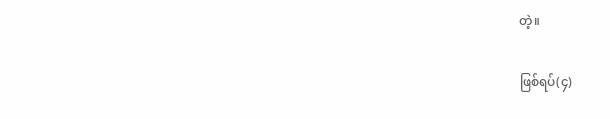တဲ့။

ဖြစ်ရပ်(၄)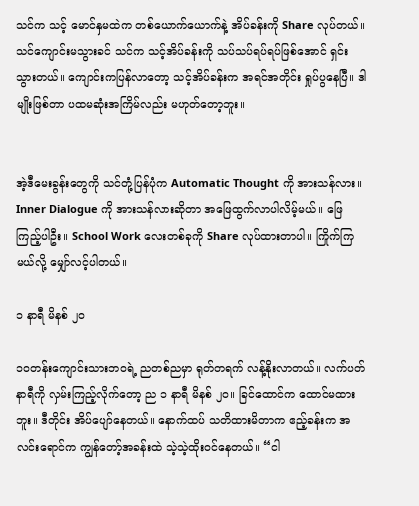သင်က သင့် မောင်နှမထဲက တစ်ယောက်ယောက်နဲ့ အိပ်ခန်းကို Share လုပ်တယ်။ သင်ကျောင်းမသွားခင် သင်က သင့်အိပ်ခန်းကို သပ်သပ်ရပ်ရပ်ဖြစ်အောင် ရှင်းသွားတယ်။ ကျောင်းကပြန်လာတော့ သင့်အိပ်ခန်းက အရင်အတိုင်း ရှုပ်ပွနေပြီ။ ဒါမျိုးဖြစ်တာ ပထမဆုံးအကြိမ်လည်း မဟုတ်တော့ဘူး။


အဲ့ဒီမေးခွန်းတွေကို သင်တုံ့ပြန်ပုံက Automatic Thought ကို အားသန်လား။ Inner Dialogue ကို အားသန်လားဆိုတာ အဖြေထွက်လာပါလိမ့်မယ်။ ဖြေကြည့်ပါဦး။ School Work လေးတစ်ခုကို Share လုပ်ထားတာပါ။ ကြိုက်ကြမယ်လို့ မျှော်လင့်ပါတယ်။

၁ နာရီ မိနစ် ၂၀

၁၀တန်းကျောင်းသားဘဝရဲ့ ညတစ်ညမှာ ရုတ်တရက် လန့်နိုးလာတယ်။ လက်ပတ်နာရီကို လှမ်းကြည့်လိုက်တော့ ည ၁ နာရီ မိနစ် ၂၀။ ခြင်ထောင်က ထောင်မထားဘူး။ ဒီတိုင်း အိပ်ပျော်နေတယ်။ နောက်ထပ် သတိထားမိတာက ဧည့်ခန်းက အလင်းရောင်က ကျွန်တော့်အခန်းထဲ သဲ့သဲ့ထိုးဝင်နေတယ်။ “ငါ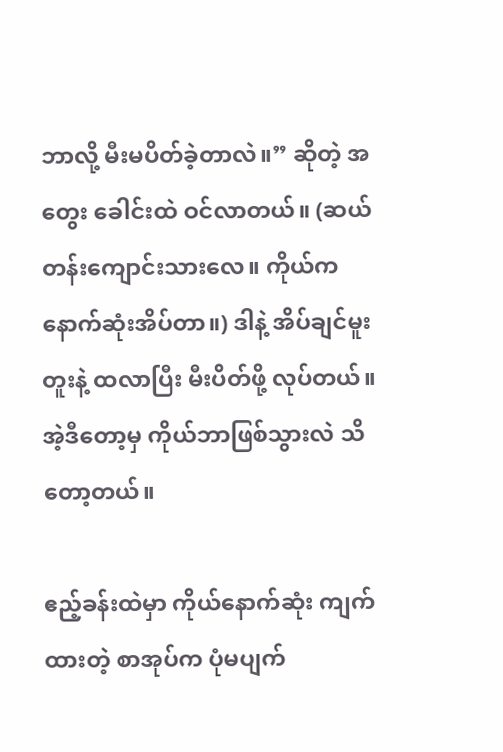ဘာလို့ မီးမပိတ်ခဲ့တာလဲ။” ဆိုတဲ့ အတွေး ခေါင်းထဲ ဝင်လာတယ်။ (ဆယ်တန်းကျောင်းသားလေ။ ကိုယ်က နောက်ဆုံးအိပ်တာ။) ဒါနဲ့ အိပ်ချင်မူးတူးနဲ့ ထလာပြီး မီးပိတ်ဖို့ လုပ်တယ်။ အဲ့ဒီတော့မှ ကိုယ်ဘာဖြစ်သွားလဲ သိတော့တယ်။

ဧည့်ခန်းထဲမှာ ကိုယ်နောက်ဆုံး ကျက်ထားတဲ့ စာအုပ်က ပုံမပျက်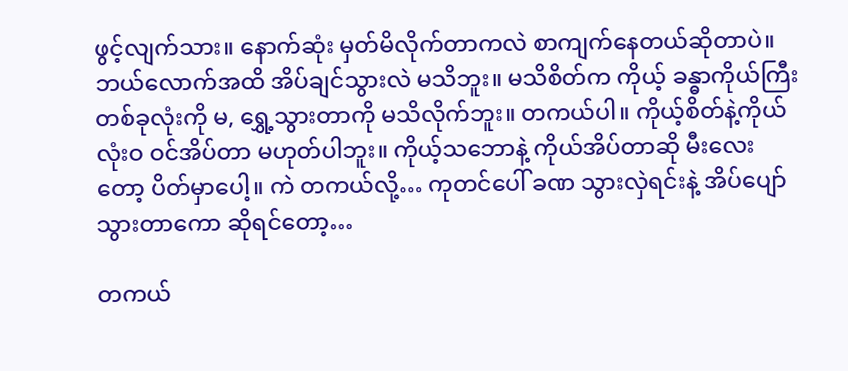ဖွင့်လျက်သား။ နောက်ဆုံး မှတ်မိလိုက်တာကလဲ စာကျက်နေတယ်ဆိုတာပဲ။ ဘယ်လောက်အထိ အိပ်ချင်သွားလဲ မသိဘူး။ မသိစိတ်က ကိုယ့် ခန္ဓာကိုယ်ကြီး တစ်ခုလုံးကို မ, ရွှေ့သွားတာကို မသိလိုက်ဘူး။ တကယ်ပါ။ ကိုယ့်စိတ်နဲ့ကိုယ် လုံးဝ ဝင်အိပ်တာ မဟုတ်ပါဘူး။ ကိုယ့်သဘောနဲ့ ကိုယ်အိပ်တာဆို မီးလေးတော့ ပိတ်မှာပေါ့။ ကဲ တကယ်လို့… ကုတင်ပေါ် ခဏ သွားလှဲရင်းနဲ့ အိပ်ပျော်သွားတာကော ဆိုရင်တော့…

တကယ်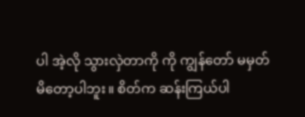ပါ အဲ့လို သွားလှဲတာကို ကို ကျွန်တော် မမှတ်မိတော့ပါဘူး။ စိတ်က ဆန်းကြယ်ပါ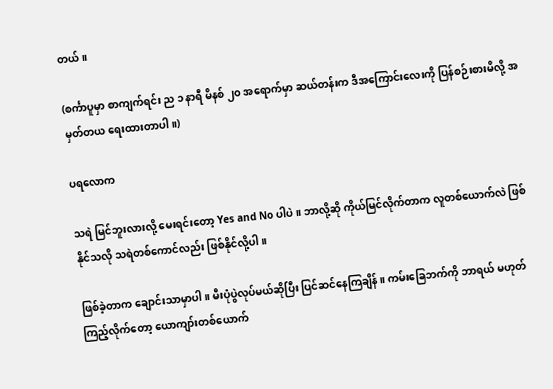တယ်။

(စင်္ကာပူမှာ စာကျက်ရင်း ည ၁ နာရီ မိနစ် ၂၀ အရောက်မှာ ဆယ်တန်းက ဒီအကြောင်းလေးကို ပြန်စဉ်းစားမိလို့ အမှတ်တယ ရေးထားတာပါ။)

ပရလောက

သရဲ မြင်ဘူးလားလို့ မေးရင်းတော့ Yes and No ပါပဲ။ ဘာလို့ဆို ကိုယ်မြင်လိုက်တာက လူတစ်ယောက်လဲ ဖြစ်နိုင်သလို သရဲတစ်ကောင်လည်း ဖြစ်နိုင်လို့ပါ။

ဖြစ်ခဲ့တာက ချောင်းသာမှာပါ။ မီးပုံပွဲလုပ်မယ်ဆိုပြီး ပြင်ဆင်နေကြချိန်။ ကမ်းခြေဘက်ကို ဘာရယ် မဟုတ်ကြည့်လိုက်တော့ ယောကျာ်းတစ်ယောက်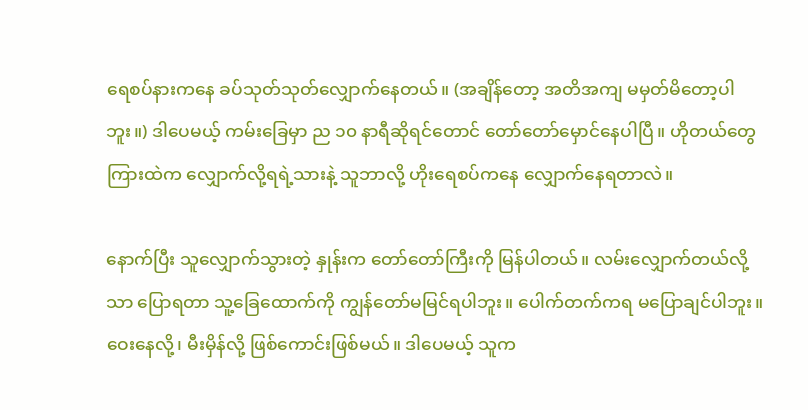ရေစပ်နားကနေ ခပ်သုတ်သုတ်လျှောက်နေတယ်။ (အချိန်တော့ အတိအကျ မမှတ်မိတော့ပါဘူး။) ဒါပေမယ့် ကမ်းခြေမှာ ည ၁၀ နာရီဆိုရင်တောင် တော်တော်မှောင်နေပါပြီ။ ဟိုတယ်တွေကြားထဲက လျှောက်လို့ရရဲ့သားနဲ့ သူဘာလို့ ဟိုးရေစပ်ကနေ လျှောက်နေရတာလဲ။

နောက်ပြီး သူလျှောက်သွားတဲ့ နှုန်းက တော်တော်ကြီးကို မြန်ပါတယ်။ လမ်းလျှောက်တယ်လို့သာ ပြောရတာ သူ့ခြေထောက်ကို ကျွန်တော်မမြင်ရပါဘူး။ ပေါက်တက်ကရ မပြောချင်ပါဘူး။ ဝေးနေလို့၊ မီးမှိန်လို့ ဖြစ်ကောင်းဖြစ်မယ်။ ဒါပေမယ့် သူက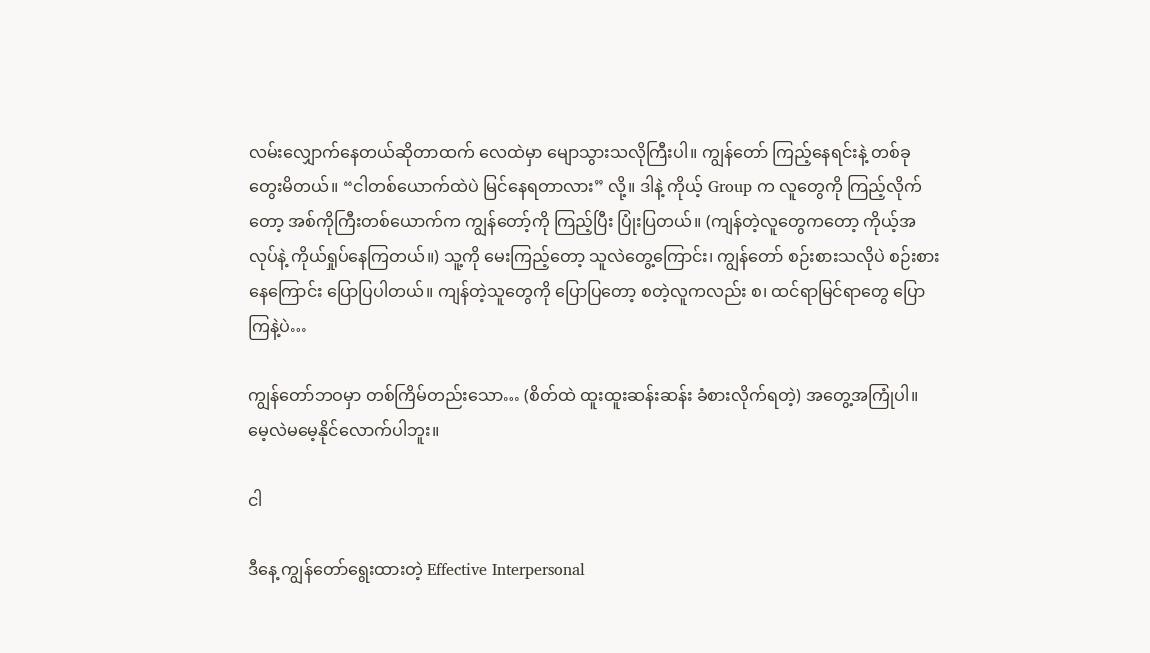လမ်းလျှောက်နေတယ်ဆိုတာထက် လေထဲမှာ မျောသွားသလိုကြီးပါ။ ကျွန်တော် ကြည့်နေရင်းနဲ့ တစ်ခုတွေးမိတယ်။ “ငါတစ်ယောက်ထဲပဲ မြင်နေရတာလား” လို့။ ဒါနဲ့ ကိုယ့် Group က လူတွေကို ကြည့်လိုက်တော့ အစ်ကိုကြီးတစ်ယောက်က ကျွန်တော့်ကို ကြည့်ပြီး ပြုံးပြတယ်။ (ကျန်တဲ့လူတွေကတော့ ကိုယ့်အလုပ်နဲ့ ကိုယ်ရှုပ်နေကြတယ်။) သူ့ကို မေးကြည့်တော့ သူလဲတွေ့ကြောင်း၊ ကျွန်တော် စဉ်းစားသလိုပဲ စဉ်းစားနေကြောင်း ပြောပြပါတယ်။ ကျန်တဲ့သူတွေကို ပြောပြတော့ စတဲ့လူကလည်း စ၊ ထင်ရာမြင်ရာတွေ ပြောကြနဲ့ပဲ…

ကျွန်တော်ဘဝမှာ တစ်ကြိမ်တည်းသော… (စိတ်ထဲ ထူးထူးဆန်းဆန်း ခံစားလိုက်ရတဲ့) အတွေ့အကြုံပါ။ မေ့လဲမမေ့နိုင်လောက်ပါဘူး။

ငါ

ဒီနေ့ ကျွန်တော်ရွေးထားတဲ့ Effective Interpersonal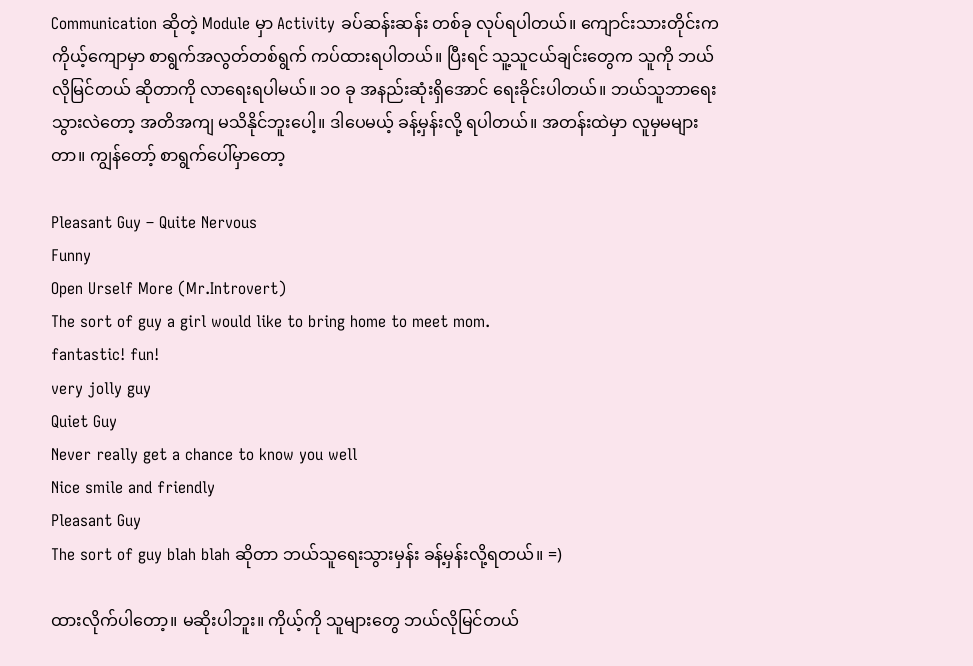Communication ဆိုတဲ့ Module မှာ Activity ခပ်ဆန်းဆန်း တစ်ခု လုပ်ရပါတယ်။ ကျောင်းသားတိုင်းက ကိုယ့်ကျောမှာ စာရွက်အလွတ်တစ်ရွက် ကပ်ထားရပါတယ်။ ပြီးရင် သူ့သူငယ်ချင်းတွေက သူကို ဘယ်လိုမြင်တယ် ဆိုတာကို လာရေးရပါမယ်။ ၁၀ ခု အနည်းဆုံးရှိအောင် ရေးခိုင်းပါတယ်။ ဘယ်သူဘာရေးသွားလဲတော့ အတိအကျ မသိနိုင်ဘူးပေါ့။ ဒါပေမယ့် ခန့်မှန်းလို့ ရပါတယ်။ အတန်းထဲမှာ လူမှမများတာ။ ကျွန်တော့် စာရွက်ပေါ်မှာတော့

Pleasant Guy – Quite Nervous
Funny
Open Urself More (Mr.Introvert)
The sort of guy a girl would like to bring home to meet mom.
fantastic! fun!
very jolly guy
Quiet Guy
Never really get a chance to know you well
Nice smile and friendly
Pleasant Guy
The sort of guy blah blah ဆိုတာ ဘယ်သူရေးသွားမှန်း ခန့်မှန်းလို့ရတယ်။ =)

ထားလိုက်ပါတော့။ မဆိုးပါဘူး။ ကိုယ့်ကို သူများတွေ ဘယ်လိုမြင်တယ်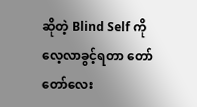ဆိုတဲ့ Blind Self ကို လေ့လာခွင့်ရတာ တော်တော်လေး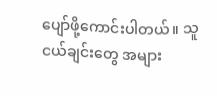ပျော်ဖို့ကောင်းပါတယ်။ သူငယ်ချင်းတွေ အများ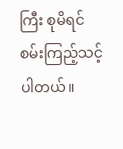ကြီး စုမိရင် စမ်းကြည့်သင့်ပါတယ်။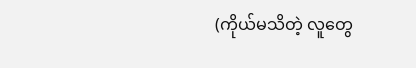(ကိုယ်မသိတဲ့ လူတွေ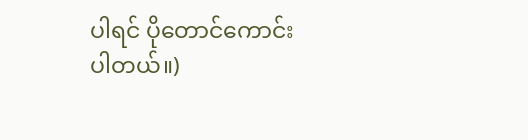ပါရင် ပိုတောင်ကောင်းပါတယ်။)